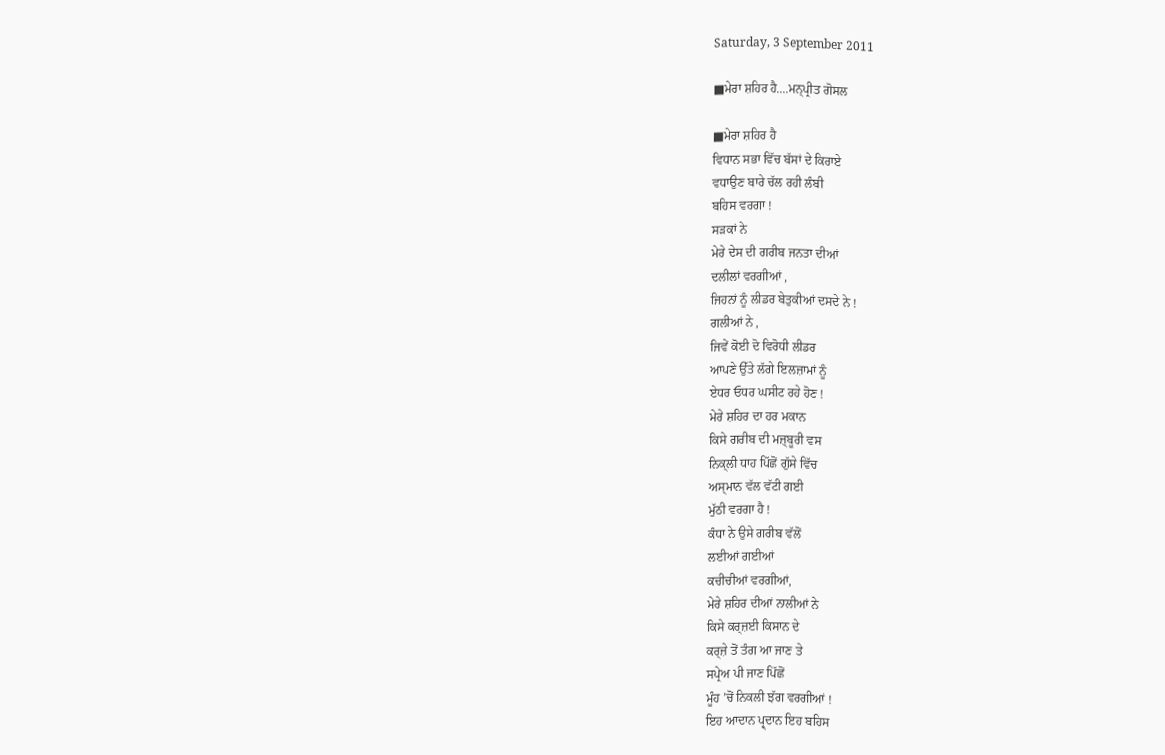Saturday, 3 September 2011

■ਮੇਰਾ ਸ਼ਹਿਰ ਹੈ....ਮਨ੍ਪ੍ਰੀਤ ਗੋਸਲ

■ਮੇਰਾ ਸ਼ਹਿਰ ਹੈ
ਵਿਧਾਨ ਸਭਾ ਵਿੱਚ ਬੱਸਾਂ ਦੇ ਕਿਰਾਏ
ਵਧਾਉਣ ਬਾਰੇ ਚੱਲ ਰਹੀ ਲੰਬੀ
ਬਹਿਸ ਵਰਗਾ !
ਸੜਕਾਂ ਨੇ
ਮੇਰੇ ਦੇਸ ਦੀ ਗਰੀਬ ਜਨਤਾ ਦੀਆਂ
ਦਲੀਲਾਂ ਵਰਗੀਆਂ ,
ਜਿਹਨਾਂ ਨੂੰ ਲੀਡਰ ਬੇਤੁਕੀਆਂ ਦਸਦੇ ਨੇ !
ਗਲੀਆਂ ਨੇ ,
ਜਿਵੇਂ ਕੋਈ ਦੋ ਵਿਰੋਧੀ ਲੀਡਰ
ਆਪਣੇ ਉੱਤੇ ਲੱਗੇ ਇਲਜ਼ਾਮਾਂ ਨੂੰ
ਏਧਰ ਓਧਰ ਘਸੀਟ ਰਹੇ ਹੋਣ !
ਮੇਰੇ ਸ਼ਹਿਰ ਦਾ ਹਰ ਮਕਾਨ
ਕਿਸੇ ਗਰੀਬ ਦੀ ਮਜ਼੍ਬੂਰੀ ਵਸ
ਨਿਕ੍ਲੀ ਧਾਹ ਪਿੱਛੋਂ ਗੁੱਸੇ ਵਿੱਚ
ਅਸ੍ਮਾਨ ਵੱਲ ਵੱਟੀ ਗਈ
ਮੁੱਠੀ ਵਰਗਾ ਹੈ !
ਕੰਧਾ ਨੇ ਉਸੇ ਗਰੀਬ ਵੱਲੋਂ
ਲਈਆਂ ਗਈਆਂ
ਕਚੀਚੀਆਂ ਵਰਗੀਆਂ,
ਮੇਰੇ ਸ਼ਹਿਰ ਦੀਆਂ ਨਾਲੀਆਂ ਨੇ
ਕਿਸੇ ਕਰ੍ਜ਼ਈ ਕਿਸਾਨ ਦੇ
ਕਰ੍ਜ਼ੇ ਤੋਂ ਤੰਗ ਆ ਜਾਣ ਤੇ
ਸਪ੍ਰੇਅ ਪੀ ਜਾਣ ਪਿੱਛੋਂ
ਮੂੰਹ ’ਚੋਂ ਨਿਕਲੀ ਝੱਗ ਵਰਗੀਆਂ !
ਇਹ ਆਦਾਨ ਪ੍ਰ੍ਦਾਨ ਇਹ ਬਹਿਸ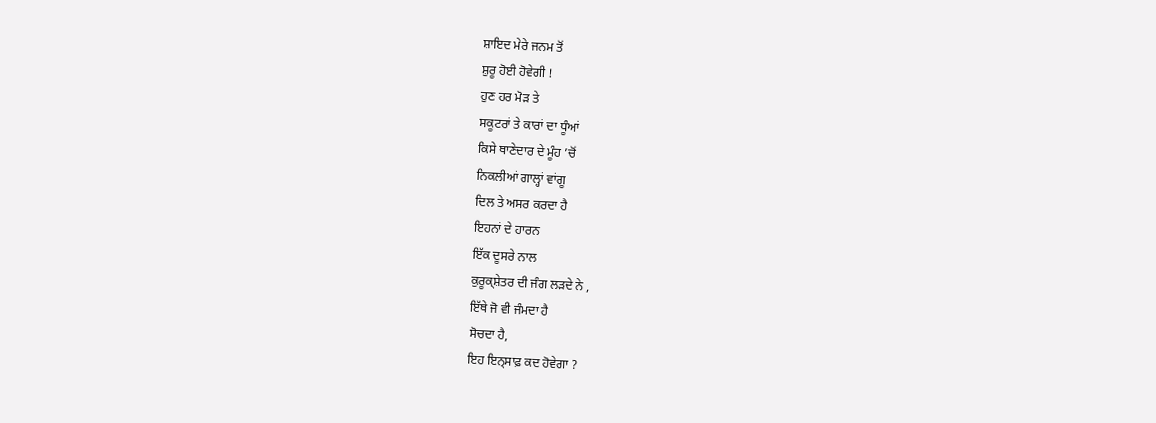ਸ਼ਾਇਦ ਮੇਰੇ ਜਨਮ ਤੋਂ
ਸ਼ੁਰੂ ਹੋਈ ਹੋਵੇਗੀ !
ਹੁਣ ਹਰ ਮੋੜ ਤੇ
ਸਕੂਟਰਾਂ ਤੇ ਕਾਰਾਂ ਦਾ ਧੂੰਆਂ
ਕਿਸੇ ਥਾਣੇਦਾਰ ਦੇ ਮੂੰਹ ’ਚੋਂ
ਨਿਕਲੀਆਂ ਗਾਲ੍ਹਾਂ ਵਾਂਗੂ
ਦਿਲ ਤੇ ਅਸਰ ਕਰਦਾ ਹੈ
ਇਹਨਾਂ ਦੇ ਹਾਰਨ
ਇੱਕ ਦੂਸਰੇ ਨਾਲ
ਕੁਰੂਕ੍ਸ਼ੇਤਰ ਦੀ ਜੰਗ ਲੜਦੇ ਨੇ ,
ਇੱਥੇ ਜੋ ਵੀ ਜੰਮਦਾ ਹੈ
ਸੋਚਦਾ ਹੈ,
ਇਹ ਇਨ੍ਸਾਫ਼ ਕਦ ਹੋਵੇਗਾ ?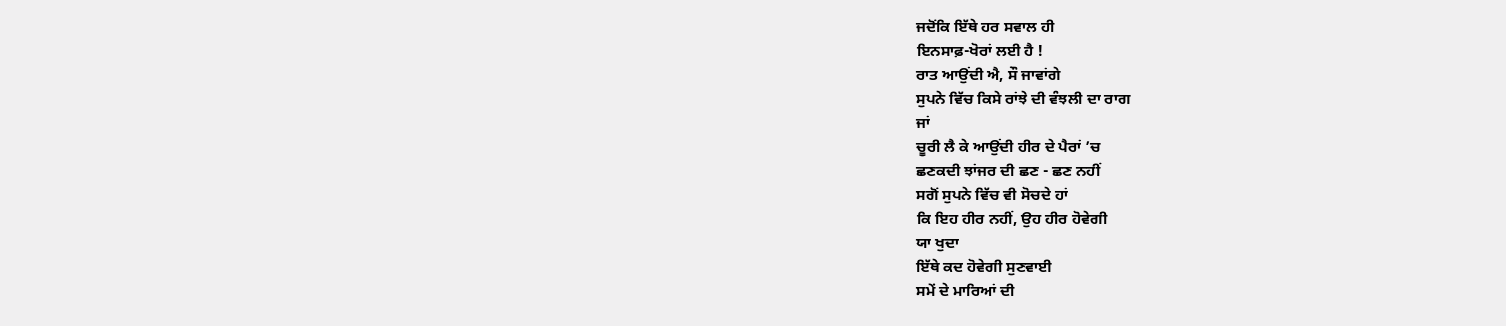ਜਦੋਂਕਿ ਇੱਥੇ ਹਰ ਸਵਾਲ ਹੀ
ਇਨਸਾਫ਼-ਖੋਰਾਂ ਲਈ ਹੈ !
ਰਾਤ ਆਉਂਦੀ ਐ, ਸੌ ਜਾਵਾਂਗੇ
ਸੁਪਨੇ ਵਿੱਚ ਕਿਸੇ ਰਾਂਝੇ ਦੀ ਵੰਝਲੀ ਦਾ ਰਾਗ
ਜਾਂ
ਚੂਰੀ ਲੈ ਕੇ ਆਉਂਦੀ ਹੀਰ ਦੇ ਪੈਰਾਂ ’ਚ
ਛਣਕਦੀ ਝਾਂਜਰ ਦੀ ਛਣ - ਛਣ ਨਹੀਂ
ਸਗੋਂ ਸੁਪਨੇ ਵਿੱਚ ਵੀ ਸੋਚਦੇ ਹਾਂ
ਕਿ ਇਹ ਹੀਰ ਨਹੀਂ, ਉਹ ਹੀਰ ਹੋਵੇਗੀ
ਯਾ ਖੁਦਾ
ਇੱਥੇ ਕਦ ਹੋਵੇਗੀ ਸੁਣਵਾਈ
ਸਮੇਂ ਦੇ ਮਾਰਿਆਂ ਦੀ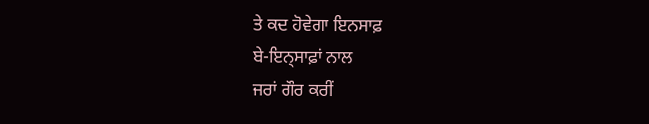ਤੇ ਕਦ ਹੋਵੇਗਾ ਇਨਸਾਫ਼
ਬੇ-ਇਨ੍ਸਾਫ਼ਾਂ ਨਾਲ
ਜਰਾਂ ਗੌਰ ਕਰੀਂ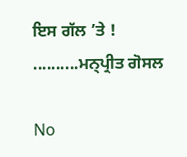ਇਸ ਗੱਲ ’ਤੇ !
..........ਮਨ੍ਪ੍ਰੀਤ ਗੋਸਲ

No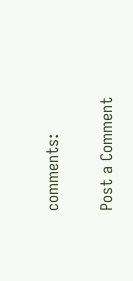comments:

Post a Comment